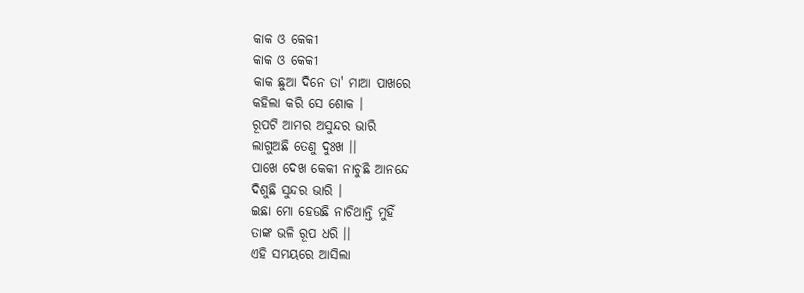କାକ ଓ କେକୀ
କାକ ଓ କେକୀ
କାକ ଛୁଆ ଦିନେ ତା' ମାଆ ପାଖରେ
କହିଲା କରି ସେ ଶୋକ ।
ରୂପଟି ଆମର ଅସୁନ୍ଦର ଭାରି
ଲାଗୁଅଛି ତେଣୁ ଦୁଃଖ ।।
ପାଖେ ଦେଖ କେକୀ ନାଚୁଛି ଆନନ୍ଦେ
ଦିଶୁଛି ସୁନ୍ଦର ଭାରି ।
ଇଛା ମୋ ହେଉଛି ନାଚିଥାନ୍ତି ମୁହିଁ
ତାଙ୍କ ଭଳି ରୂପ ଧରି ।।
ଏହି ସମୟରେ ଆସିଲା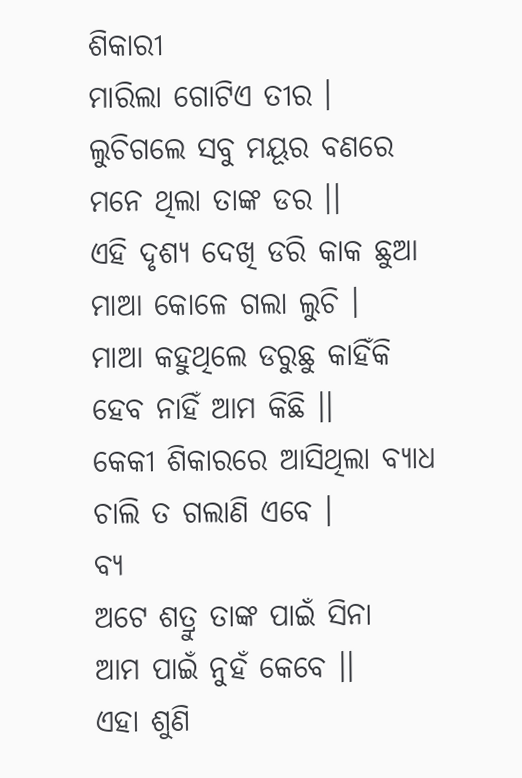ଶିକାରୀ
ମାରିଲା ଗୋଟିଏ ତୀର ।
ଲୁଚିଗଲେ ସବୁ ମୟୂର ବଣରେ
ମନେ ଥିଲା ତାଙ୍କ ଡର ।।
ଏହି ଦୃଶ୍ୟ ଦେଖି ଡରି କାକ ଛୁଆ
ମାଆ କୋଳେ ଗଲା ଲୁଚି ।
ମାଆ କହୁଥିଲେ ଡରୁଛୁ କାହିଁକି
ହେବ ନାହିଁ ଆମ କିଛି ।।
କେକୀ ଶିକାରରେ ଆସିଥିଲା ବ୍ୟାଧ
ଚାଲି ତ ଗଲାଣି ଏବେ ।
ବ୍ୟ
ଅଟେ ଶତ୍ରୁ ତାଙ୍କ ପାଇଁ ସିନା
ଆମ ପାଇଁ ନୁହଁ କେବେ ।।
ଏହା ଶୁଣି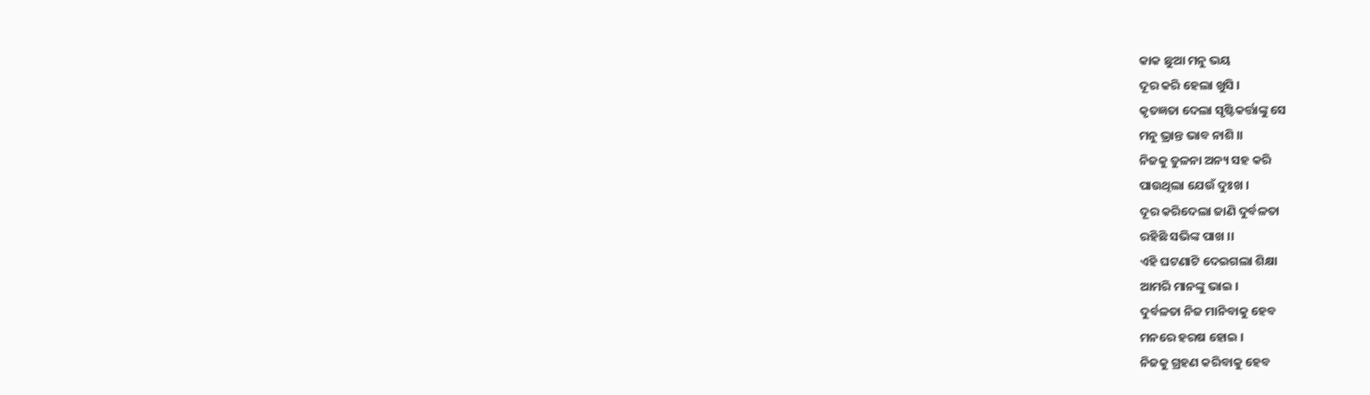କାକ ଛୁଆ ମନୁ ଭୟ
ଦୂର କରି ହେଲା ଖୁସି ।
କୃତଜ୍ଞତା ଦେଲା ସୃଷ୍ଟିକର୍ତ୍ତାଙ୍କୁ ସେ
ମନୁ ଭ୍ରାନ୍ତ ଭାବ ନାଶି ।।
ନିଜକୁ ତୁଳନା ଅନ୍ୟ ସହ କରି
ପାଉଥିଲା ଯେଉଁ ଦୁଃଖ ।
ଦୂର କରିଦେଲା ଜାଣି ଦୁର୍ବଳତା
ରହିଛି ସଭିଙ୍କ ପାଖ ।।
ଏହି ଘଟଣାଟି ଦେଇଗଲା ଶିକ୍ଷା
ଆମରି ମାନଙ୍କୁ ଭାଇ ।
ଦୁର୍ବଳତା ନିଜ ମାନିବାକୁ ହେବ
ମନରେ ହରଷ ହୋଇ ।
ନିଜକୁ ଗ୍ରହଣ କରିବାକୁ ହେବ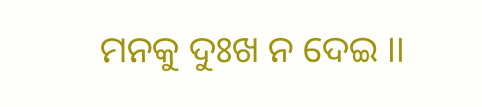ମନକୁ ଦୁଃଖ ନ ଦେଇ ।।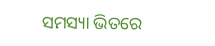ସମସ୍ୟା ଭିତରେ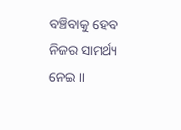ବଞ୍ଚିବାକୁ ହେବ
ନିଜର ସାମର୍ଥ୍ୟ ନେଇ ।।